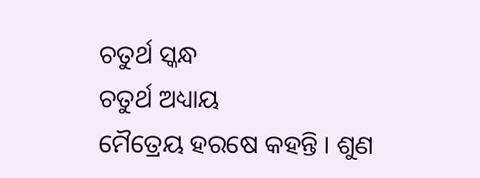ଚତୁର୍ଥ ସ୍କନ୍ଧ
ଚତୁର୍ଥ ଅଧ୍ୟାୟ
ମୈତ୍ରେୟ ହରଷେ କହନ୍ତି । ଶୁଣ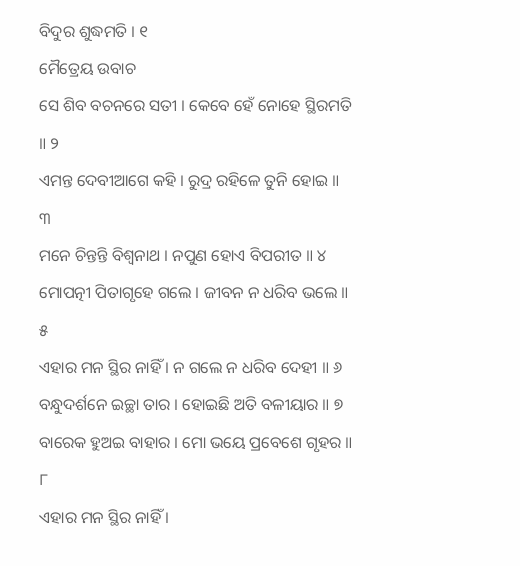ବିଦୁର ଶୁଦ୍ଧମତି । ୧
ମୈତ୍ରେୟ ଉବାଚ
ସେ ଶିବ ବଚନରେ ସତୀ । କେବେ ହେଁ ନୋହେ ସ୍ଥିରମତି ॥ ୨
ଏମନ୍ତ ଦେବୀଆଗେ କହି । ରୁଦ୍ର ରହିଳେ ତୁନି ହୋଇ ॥ ୩
ମନେ ଚିନ୍ତନ୍ତି ବିଶ୍ୱନାଥ । ନପୁଣ ହୋଏ ବିପରୀତ ॥ ୪
ମୋପତ୍ନୀ ପିତାଗୃହେ ଗଲେ । ଜୀବନ ନ ଧରିବ ଭଲେ ॥ ୫
ଏହାର ମନ ସ୍ଥିର ନାହିଁ । ନ ଗଲେ ନ ଧରିବ ଦେହୀ ॥ ୬
ବନ୍ଧୁଦର୍ଶନେ ଇଚ୍ଛା ତାର । ହୋଇଛି ଅତି ବଳୀୟାର ॥ ୭
ବାରେକ ହୁଅଇ ବାହାର । ମୋ ଭୟେ ପ୍ରବେଶେ ଗୃହର ॥ ୮
ଏହାର ମନ ସ୍ଥିର ନାହିଁ ।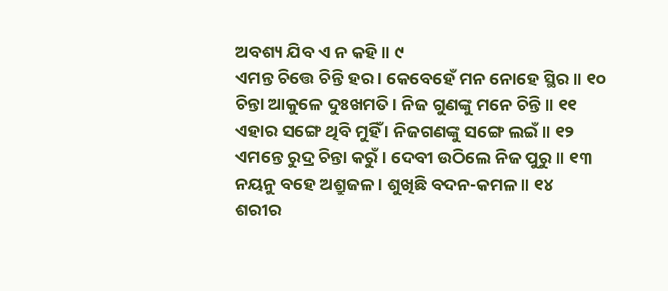ଅବଶ୍ୟ ଯିବ ଏ ନ କହି ॥ ୯
ଏମନ୍ତ ଚିତ୍ତେ ଚିନ୍ତି ହର । କେବେହେଁ ମନ ନୋହେ ସ୍ଥିର ॥ ୧୦
ଚିନ୍ତା ଆକୁଳେ ଦୁଃଖମତି । ନିଜ ଗୁଣଙ୍କୁ ମନେ ଚିନ୍ତି ॥ ୧୧
ଏହାର ସଙ୍ଗେ ଥିବି ମୁହିଁ । ନିଜଗଣଙ୍କୁ ସଙ୍ଗେ ଲଇଁ ॥ ୧୨
ଏମନ୍ତେ ରୁଦ୍ର ଚିନ୍ତା କରୁଁ । ଦେବୀ ଉଠିଲେ ନିଜ ପୁରୁ ॥ ୧୩
ନୟନୁ ବହେ ଅଶ୍ରୁଜଳ । ଶୁଖିଛି ବଦନ-କମଳ ॥ ୧୪
ଶରୀର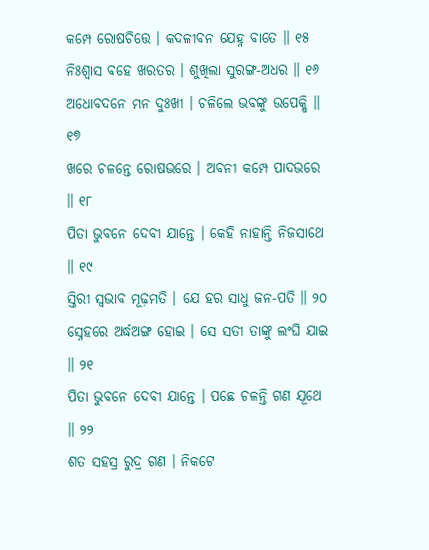କମ୍ପେ ରୋଷଚିତ୍ତେ । କଦଳୀବନ ଯେହ୍ନ ବାତେ ॥ ୧୫
ନିଃଶ୍ୱାସ ବହେ ଖରତର । ଶୁଖିଲା ସୁରଙ୍ଗ-ଅଧର ॥ ୧୬
ଅଧୋବଦନେ ମନ ଦୁଃଖୀ । ଚଳିଲେ ଭବଙ୍କୁ ଉପେକ୍ଷି ॥ ୧୭
ଖରେ ଚଳନ୍ତେ ରୋଷଭରେ । ଅବନୀ କମ୍ପେ ପାଦଭରେ ॥ ୧୮
ପିତା ଭୁବନେ ଦେବୀ ଯାନ୍ତେ । କେହି ନାହାନ୍ତି ନିଜସାଥେ ॥ ୧୯
ସ୍ତିରୀ ସ୍ୱଭାବ ମୂଢ଼ମତି । ଯେ ହର ସାଧୁ ଜନ-ପତି ॥ ୨୦
ସ୍ନେହରେ ଅର୍ଦ୍ଧଅଙ୍ଗ ହୋଇ । ସେ ସତୀ ତାଙ୍କୁ ଲଂଘି ଯାଇ ॥ ୨୧
ପିତା ଭୁବନେ ଦେବୀ ଯାନ୍ତେ । ପଛେ ଚଳନ୍ତି ଗଣ ଯୂଥେ ॥ ୨୨
ଶତ ସହସ୍ର ରୁଦ୍ର ଗଣ । ନିକଟେ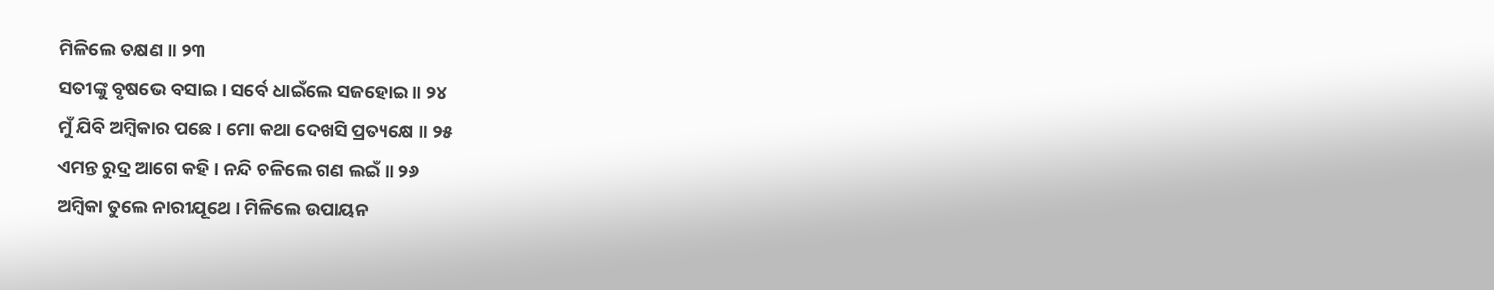ମିଳିଲେ ତକ୍ଷଣ ॥ ୨୩
ସତୀଙ୍କୁ ବୃଷଭେ ବସାଇ । ସର୍ବେ ଧାଇଁଲେ ସଜହୋଇ ॥ ୨୪
ମୁଁ ଯିବି ଅମ୍ବିକାର ପଛେ । ମୋ କଥା ଦେଖସି ପ୍ରତ୍ୟକ୍ଷେ ॥ ୨୫
ଏମନ୍ତ ରୁଦ୍ର ଆଗେ କହି । ନନ୍ଦି ଚଳିଲେ ଗଣ ଲଇଁ ॥ ୨୬
ଅମ୍ବିକା ତୁଲେ ନାରୀଯୂଥେ । ମିଳିଲେ ଉପାୟନ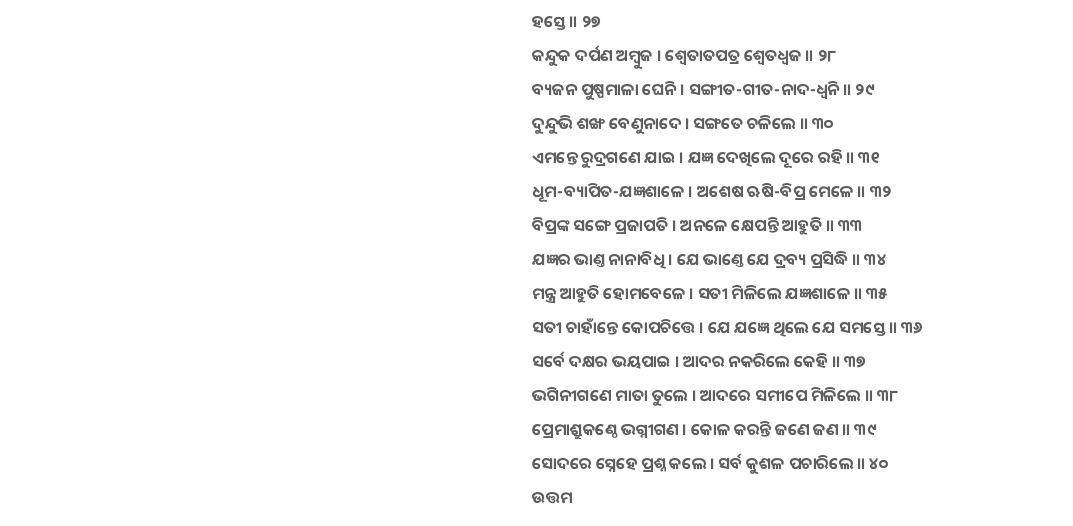ହସ୍ତେ ॥ ୨୭
କନ୍ଦୁକ ଦର୍ପଣ ଅମ୍ବୁଜ । ଶ୍ୱେତାତପତ୍ର ଶ୍ୱେତଧ୍ୱଜ ॥ ୨୮
ବ୍ୟଜନ ପୁଷ୍ପମାଳା ଘେନି । ସଙ୍ଗୀତ-ଗୀତ-ନାଦ-ଧ୍ୱନି ॥ ୨୯
ଦୁନ୍ଦୁଭି ଶଙ୍ଖ ବେଣୁନାଦେ । ସଙ୍ଗତେ ଚଳିଲେ ॥ ୩୦
ଏମନ୍ତେ ରୁଦ୍ରଗଣେ ଯାଇ । ଯଜ୍ଞ ଦେଖିଲେ ଦୂରେ ରହି ॥ ୩୧
ଧୂମ-ବ୍ୟାପିତ-ଯଜ୍ଞଶାଳେ । ଅଶେଷ ଋଷି-ବିପ୍ର ମେଳେ ॥ ୩୨
ବିପ୍ରଙ୍କ ସଙ୍ଗେ ପ୍ରଜାପତି । ଅନଳେ କ୍ଷେପନ୍ତି ଆହୁତି ॥ ୩୩
ଯଜ୍ଞର ଭାଣ୍ତ ନାନାବିଧି । ଯେ ଭାଣ୍ତେ ଯେ ଦ୍ରବ୍ୟ ପ୍ରସିଦ୍ଧି ॥ ୩୪
ମନ୍ତ୍ର ଆହୁତି ହୋମବେଳେ । ସତୀ ମିଳିଲେ ଯଜ୍ଞଶାଳେ ॥ ୩୫
ସତୀ ଚାହାଁନ୍ତେ କୋପଚିତ୍ତେ । ଯେ ଯଜ୍ଞେ ଥିଲେ ଯେ ସମସ୍ତେ ॥ ୩୬
ସର୍ବେ ଦକ୍ଷର ଭୟପାଇ । ଆଦର ନକରିଲେ କେହି ॥ ୩୭
ଭଗିନୀଗଣେ ମାତା ତୁଲେ । ଆଦରେ ସମୀପେ ମିଳିଲେ ॥ ୩୮
ପ୍ରେମାଶ୍ରୁକଣ୍ଠେ ଭଗ୍ନୀଗଣ । କୋଳ କରନ୍ତି ଜଣେ ଜଣ ॥ ୩୯
ସୋଦରେ ସ୍ନେହେ ପ୍ରଶ୍ନ କଲେ । ସର୍ବ କୁଶଳ ପଚାରିଲେ ॥ ୪୦
ଉତ୍ତମ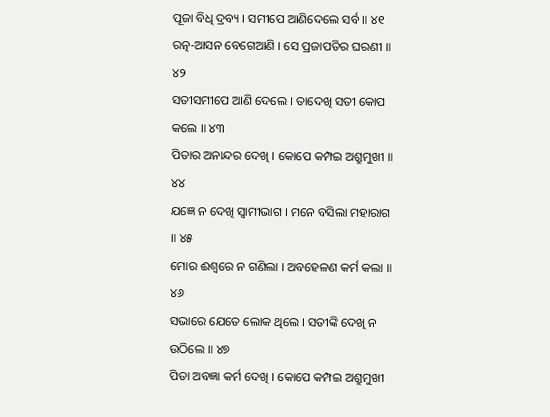ପୂଜା ବିଧି ଦ୍ରବ୍ୟ । ସମୀପେ ଆଣିଦେଲେ ସର୍ବ ॥ ୪୧
ରତ୍ନ-ଆସନ ବେଗେଆଣି । ସେ ପ୍ରଜାପତିର ଘରଣୀ ॥ ୪୨
ସତୀସମୀପେ ଆଣି ଦେଲେ । ତାଦେଖି ସତୀ କୋପ କଲେ ॥ ୪୩
ପିତାର ଅନାନ୍ଦର ଦେଖି । କୋପେ କମ୍ପଇ ଅଶ୍ରୁମୁଖୀ ॥ ୪୪
ଯଜ୍ଞେ ନ ଦେଖି ସ୍ୱାମୀଭାଗ । ମନେ ବସିଲା ମହାରାଗ ॥ ୪୫
ମୋର ଈଶ୍ୱରେ ନ ଗଣିଲା । ଅବହେଳଣ କର୍ମ କଲା ॥ ୪୬
ସଭାରେ ଯେତେ ଲୋକ ଥିଲେ । ସତୀଙ୍କି ଦେଖି ନ ଉଠିଲେ ॥ ୪୭
ପିତା ଅବଜ୍ଞା କର୍ମ ଦେଖି । କୋପେ କମ୍ପଇ ଅଶ୍ରୁମୁଖୀ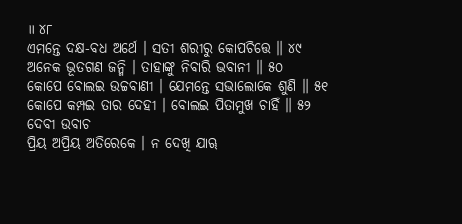॥ ୪୮
ଏମନ୍ତେ ଦକ୍ଷ-ବଧ ଅର୍ଥେ । ସତୀ ଶରୀରୁ କୋପଚିତ୍ତେ ॥ ୪୯
ଅନେକ ଭୂତଗଣ ଜନ୍ମି । ତାହାଙ୍କୁ ନିବାରି ଭବାନୀ ॥ ୫୦
କୋପେ ବୋଲଇ ଉଚ୍ଚବାଣୀ । ଯେମନ୍ତେ ସଭାଲୋକେ ଶୁଣି ॥ ୫୧
କୋପେ କମ୍ପଇ ତାର ଦେହୀ । ବୋଲଇ ପିତାମୁଖ ଚାହିଁ ॥ ୫୨
ଦେବୀ ଉବାଚ
ପ୍ରିୟ ଅପ୍ରିୟ ଅତିରେକେ । ନ ଦେଖି ଯାୠ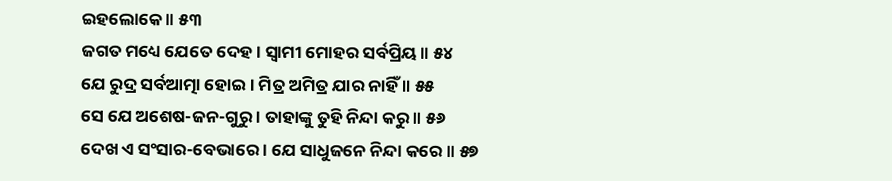ଇହଲୋକେ ॥ ୫୩
ଜଗତ ମଧ୍ୟେ ଯେତେ ଦେହ । ସ୍ୱାମୀ ମୋହର ସର୍ବପ୍ରିୟ ॥ ୫୪
ଯେ ରୁଦ୍ର ସର୍ବଆତ୍ମା ହୋଇ । ମିତ୍ର ଅମିତ୍ର ଯାର ନାହିଁ ॥ ୫୫
ସେ ଯେ ଅଶେଷ-ଜନ-ଗୁରୁ । ତାହାଙ୍କୁ ତୁହି ନିନ୍ଦା କରୁ ॥ ୫୬
ଦେଖ ଏ ସଂସାର-ବେଭାରେ । ଯେ ସାଧୁଜନେ ନିନ୍ଦା କରେ ॥ ୫୭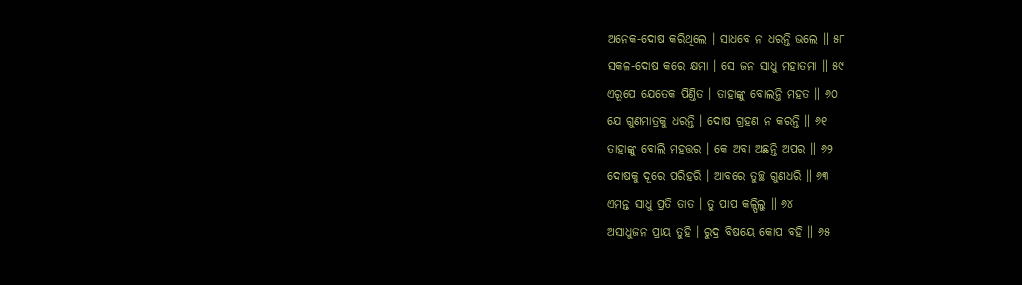ଅନେକ-ଦୋଷ କରିଥିଲେ । ସାଧବେ ନ ଧରନ୍ତି ଭଲେ ॥ ୫୮
ସକଳ-ଦୋଷ କରେ କ୍ଷମା । ସେ ଜନ ସାଧୁ ମହାତମା ॥ ୫୯
ଏରୂପେ ଯେତେକ ପିଣ୍ତିତ । ତାହାଙ୍କୁ ବୋଲନ୍ତି ମହତ ॥ ୬୦
ଯେ ଗୁଣମାତ୍ରକୁ ଧରନ୍ତି । ଦୋଷ ଗ୍ରହଣ ନ କରନ୍ତି ॥ ୬୧
ତାହାଙ୍କୁ ବୋଲି ମହତ୍ତର । କେ ଅବା ଅଛନ୍ତି ଅପର ॥ ୬୨
ଦୋଷକୁ ଦୂରେ ପରିହରି । ଆବରେ ତୁଚ୍ଛ ଗୁଣଧରି ॥ ୬୩
ଏମନ୍ତ ସାଧୁ ପ୍ରତି ତାତ । ତୁ ପାପ କଳ୍ପିଲୁ ॥ ୬୪
ଅସାଧୁଜନ ପ୍ରାୟ ତୁହି । ରୁଦ୍ର ବିଷୟେ କୋପ ବହି ॥ ୬୫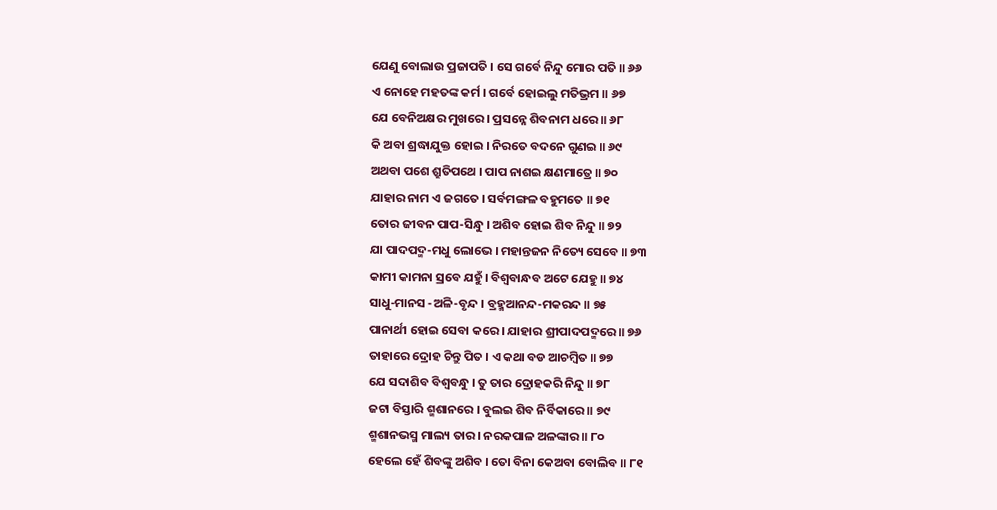ଯେଣୁ ବୋଲାଉ ପ୍ରଜାପତି । ସେ ଗର୍ବେ ନିନ୍ଦୁ ମୋର ପତି ॥ ୬୬
ଏ ନୋହେ ମହତଙ୍କ କର୍ମ । ଗର୍ବେ ହୋଇଲୁ ମତିଭ୍ରମ ॥ ୬୭
ଯେ ବେନିଅକ୍ଷର ମୁଖରେ । ପ୍ରସନ୍ନେ ଶିବନାମ ଧରେ ॥ ୬୮
କି ଅବା ଶ୍ରଦ୍ଧାଯୁକ୍ତ ହୋଇ । ନିରତେ ବଦନେ ଗୁଣଇ ॥ ୬୯
ଅଥବା ପଶେ ଶ୍ରୁତିପଥେ । ପାପ ନାଶଇ କ୍ଷଣମାତ୍ରେ ॥ ୭୦
ଯାହାର ନାମ ଏ ଜଗତେ । ସର୍ବମଙ୍ଗଳ ବହୁମତେ ॥ ୭୧
ତୋର ଜୀବନ ପାପ-ସିନ୍ଧୁ । ଅଶିବ ହୋଇ ଶିବ ନିନ୍ଦୁ ॥ ୭୨
ଯା ପାଦପଦ୍ମ-ମଧୁ ଲୋଭେ । ମହାନ୍ତଜନ ନିତ୍ୟେ ସେବେ ॥ ୭୩
କାମୀ କାମନା ସ୍ରବେ ଯହୁଁ । ବିଶ୍ୱବାନ୍ଧବ ଅଟେ ଯେହୁ ॥ ୭୪
ସାଧୁ-ମାନସ -ଅଳି-ବୃନ୍ଦ । ବ୍ରହ୍ମଆନନ୍ଦ-ମକରନ୍ଦ ॥ ୭୫
ପାନାର୍ଥୀ ହୋଇ ସେବା କରେ । ଯାହାର ଶ୍ରୀପାଦପଦ୍ମରେ ॥ ୭୬
ତାହାରେ ଦ୍ରୋହ ଚିନ୍ତୁ ପିତ । ଏ କଥା ବଡ ଆଚମ୍ବିତ ॥ ୭୭
ଯେ ସଦାଶିବ ବିଶ୍ୱବନ୍ଧୁ । ତୁ ତାର ଦ୍ରୋହକରି ନିନ୍ଦୁ ॥ ୭୮
ଜଟା ବିସ୍ତାରି ଶ୍ମଶାନରେ । ବୁଲଇ ଶିବ ନିର୍ବିକାରେ ॥ ୭୯
ଶ୍ମଶାନଭସ୍ମ ମାଲ୍ୟ ତାର । ନରକପାଳ ଅଳଙ୍କାର ॥ ୮୦
ହେଲେ ହେଁ ଶିବଙ୍କୁ ଅଶିବ । ତୋ ବିନା କେଅବା ବୋଲିବ ॥ ୮୧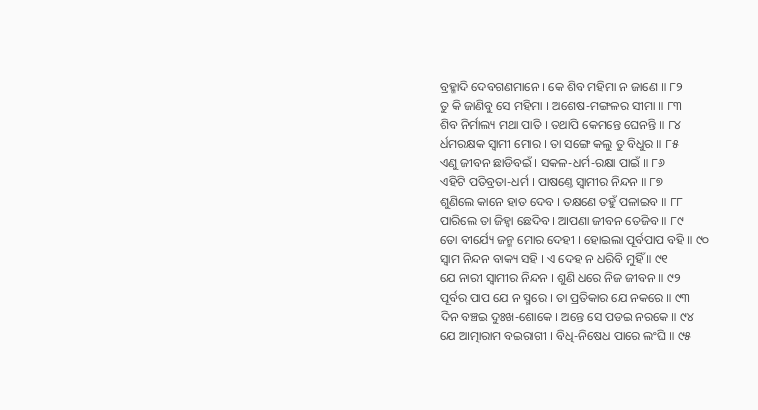ବ୍ରହ୍ମାଦି ଦେବଗଣମାନେ । କେ ଶିବ ମହିମା ନ ଜାଣେ ॥ ୮୨
ତୁ କି ଜାଣିବୁ ସେ ମହିମା । ଅଶେଷ-ମଙ୍ଗଳର ସୀମା ॥ ୮୩
ଶିବ ନିର୍ମାଲ୍ୟ ମଥା ପାତି । ତଥାପି କେମନ୍ତେ ଘେନନ୍ତି ॥ ୮୪
ର୍ଧମରକ୍ଷକ ସ୍ୱାମୀ ମୋର । ତା ସଙ୍ଗେ କଲୁ ତୁ ବିଧୁର ॥ ୮୫
ଏଣୁ ଜୀବନ ଛାଡିବଇଁ । ସକଳ-ଧର୍ମ-ରକ୍ଷା ପାଇଁ ॥ ୮୬
ଏହିଟି ପତିବ୍ରତା-ଧର୍ମ । ପାଷଣ୍ତେ ସ୍ୱାମୀର ନିନ୍ଦନ ॥ ୮୭
ଶୁଣିଲେ କାନେ ହାତ ଦେବ । ତକ୍ଷଣେ ତହୁଁ ପଳାଇବ ॥ ୮୮
ପାରିଲେ ତା ଜିହ୍ୱା ଛେଦିବ । ଆପଣା ଜୀବନ ତେଜିବ ॥ ୮୯
ତୋ ବୀର୍ଯ୍ୟେ ଜନ୍ମ ମୋର ଦେହୀ । ହୋଇଲା ପୂର୍ବପାପ ବହି ॥ ୯୦
ସ୍ୱାମ ନିନ୍ଦନ ବାକ୍ୟ ସହି । ଏ ଦେହ ନ ଧରିବି ମୁହିଁ ॥ ୯୧
ଯେ ନାରୀ ସ୍ୱାମୀର ନିନ୍ଦନ । ଶୁଣି ଧରେ ନିଜ ଜୀବନ ॥ ୯୨
ପୂର୍ବର ପାପ ଯେ ନ ସ୍ମରେ । ତା ପ୍ରତିକାର ଯେ ନକରେ ॥ ୯୩
ଦିନ ବଞ୍ଚଇ ଦୁଃଖ-ଶୋକେ । ଅନ୍ତେ ସେ ପଡଇ ନରକେ ॥ ୯୪
ଯେ ଆତ୍ମାରାମ ବଇରାଗୀ । ବିଧି-ନିଷେଧ ପାରେ ଲଂଘି ॥ ୯୫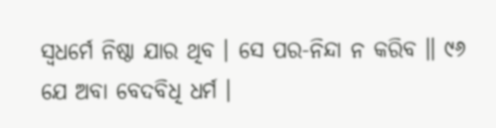ସ୍ୱଧର୍ମେ ନିଷ୍ଠା ଯାର ଥିବ । ସେ ପର-ନିନ୍ଦା ନ କରିବ ॥ ୯୬
ଯେ ଅବା ବେଦବିଧି ଧର୍ମ ।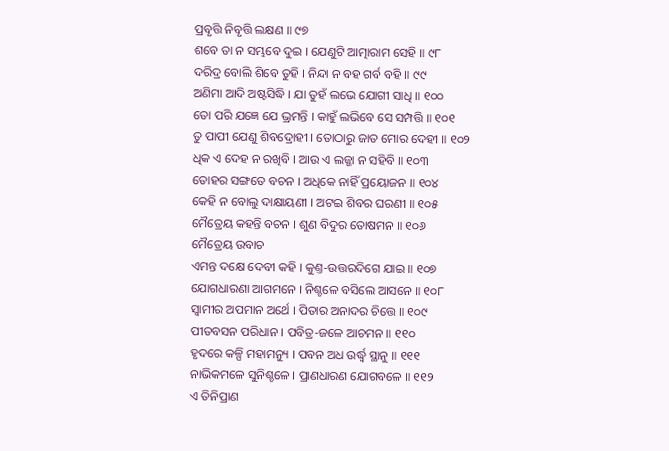ପ୍ରବୃତ୍ତି ନିବୃତ୍ତି ଲକ୍ଷଣ ॥ ୯୭
ଶବେ ତା ନ ସମ୍ଭବେ ଦୁଇ । ଯେଣୁଟି ଆତ୍ମାରାମ ସେହି ॥ ୯୮
ଦରିଦ୍ର ବୋଲି ଶିବେ ତୁହି । ନିନ୍ଦା ନ ବହ ଗର୍ବ ବହି ॥ ୯୯
ଅଣିମା ଆଦି ଅଷ୍ଟସିଦ୍ଧି । ଯା ତୁହଁ ଲଭେ ଯୋଗୀ ସାଧି ॥ ୧୦୦
ତୋ ପରି ଯଜ୍ଞେ ଯେ ଭ୍ରମନ୍ତି । କାହୁଁ ଲଭିବେ ସେ ସମ୍ପତ୍ତି ॥ ୧୦୧
ତୁ ପାପୀ ଯେଣୁ ଶିବଦ୍ରୋହୀ । ତୋଠାରୁ ଜାତ ମୋର ଦେହୀ ॥ ୧୦୨
ଧିକ ଏ ଦେହ ନ ରଖିବି । ଆଉ ଏ ଲଜ୍ଜା ନ ସହିବି ॥ ୧୦୩
ତୋହର ସଙ୍ଗତେ ବଚନ । ଅଧିକେ ନାହିଁ ପ୍ରୟୋଜନ ॥ ୧୦୪
କେହି ନ ବୋଲୁ ଦାକ୍ଷାୟଣୀ । ଅଟଇ ଶିବର ଘରଣୀ ॥ ୧୦୫
ମୈତ୍ରେୟ କହନ୍ତି ବଚନ । ଶୁଣ ବିଦୁର ତୋଷମନ ॥ ୧୦୬
ମୈତ୍ରେୟ ଉବାଚ
ଏମନ୍ତ ଦକ୍ଷେ ଦେବୀ କହି । କୁଣ୍ତ-ଉତ୍ତରଦିଗେ ଯାଇ ॥ ୧୦୭
ଯୋଗଧାରଣା ଆଗମନେ । ନିଶ୍ଚଳେ ବସିଲେ ଆସନେ ॥ ୧୦୮
ସ୍ୱାମୀର ଅପମାନ ଅର୍ଥେ । ପିତାର ଅନାଦର ଚିତ୍ତେ ॥ ୧୦୯
ପୀତବସନ ପରିଧାନ । ପବିତ୍ର-ଜଳେ ଆଚମନ ॥ ୧୧୦
ହୃଦରେ କଳ୍ପି ମହାମନ୍ୟୁ । ପବନ ଅଧ ଉର୍ଦ୍ଧ୍ୱ ସ୍ଥାନୁ ॥ ୧୧୧
ନାଭିକମଳେ ସୁନିଶ୍ଚଳେ । ପ୍ରାଣଧାରଣ ଯୋଗବଳେ ॥ ୧୧୨
ଏ ତିନିପ୍ରାଣ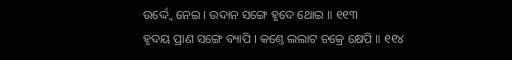ଉର୍ଦ୍ଦ୍ୱେ ନେଇ । ଉଦାନ ସଙ୍ଗେ ହୃଦେ ଥୋଇ ॥ ୧୧୩
ହୃଦୟ ପ୍ରାଣ ସଙ୍ଗେ ବ୍ୟାପି । କଣ୍ତେ ଲଲାଟ ଚକ୍ରେ କ୍ଷେପି ॥ ୧୧୪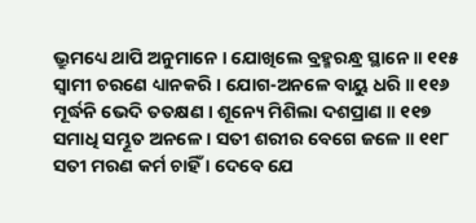ଭ୍ରୁମଧ୍ୟେ ଥାପି ଅନୁମାନେ । ଯୋଖିଲେ ବ୍ରହ୍ମରନ୍ଧ୍ର ସ୍ଥାନେ ॥ ୧୧୫
ସ୍ୱାମୀ ଚରଣେ ଧ୍ୟାନକରି । ଯୋଗ-ଅନଳେ ବାୟୁ ଧରି ॥ ୧୧୬
ମୂର୍ଦ୍ଧନି ଭେଦି ତତକ୍ଷଣ । ଶୂନ୍ୟେ ମିଶିଲା ଦଶପ୍ରାଣ ॥ ୧୧୭
ସମାଧି ସମ୍ଭୂତ ଅନଳେ । ସତୀ ଶରୀର ବେଗେ ଜଳେ ॥ ୧୧୮
ସତୀ ମରଣ କର୍ମ ଚାହିଁ । ଦେବେ ଯେ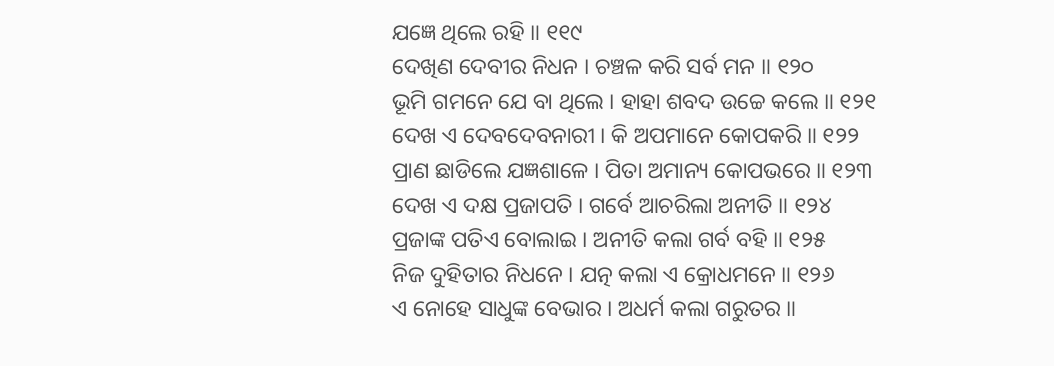ଯଜ୍ଞେ ଥିଲେ ରହି ॥ ୧୧୯
ଦେଖିଣ ଦେବୀର ନିଧନ । ଚଞ୍ଚଳ କରି ସର୍ବ ମନ ॥ ୧୨୦
ଭୂମି ଗମନେ ଯେ ବା ଥିଲେ । ହାହା ଶବଦ ଉଚ୍ଚେ କଲେ ॥ ୧୨୧
ଦେଖ ଏ ଦେବଦେବନାରୀ । କି ଅପମାନେ କୋପକରି ॥ ୧୨୨
ପ୍ରାଣ ଛାଡିଲେ ଯଜ୍ଞଶାଳେ । ପିତା ଅମାନ୍ୟ କୋପଭରେ ॥ ୧୨୩
ଦେଖ ଏ ଦକ୍ଷ ପ୍ରଜାପତି । ଗର୍ବେ ଆଚରିଲା ଅନୀତି ॥ ୧୨୪
ପ୍ରଜାଙ୍କ ପତିଏ ବୋଲାଇ । ଅନୀତି କଲା ଗର୍ବ ବହି ॥ ୧୨୫
ନିଜ ଦୁହିତାର ନିଧନେ । ଯତ୍ନ କଲା ଏ କ୍ରୋଧମନେ ॥ ୧୨୬
ଏ ନୋହେ ସାଧୁଙ୍କ ବେଭାର । ଅଧର୍ମ କଲା ଗରୁତର ॥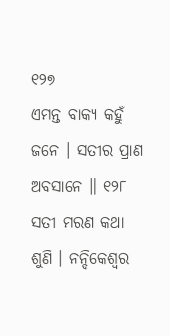୧୨୭
ଏମନ୍ତ ବାକ୍ୟ କହୁଁ ଜନେ । ସତୀର ପ୍ରାଣ ଅବସାନେ ॥ ୧୨୮
ସତୀ ମରଣ କଥା ଶୁଣି । ନନ୍ଦିକେଶ୍ୱର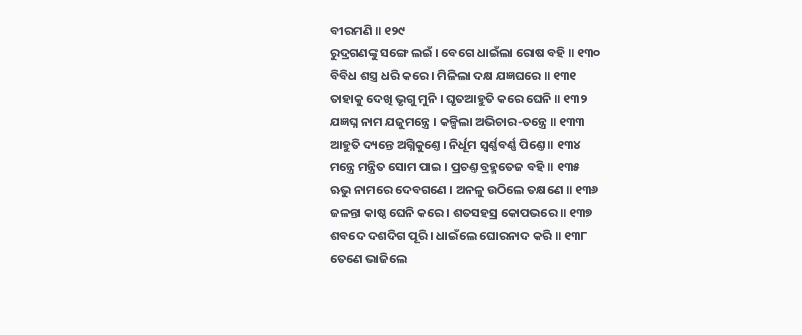ବୀରମଣି ॥ ୧୨୯
ରୁଦ୍ରଗଣଙ୍କୁ ସଙ୍ଗେ ଲଇଁ । ବେଗେ ଧାଇଁଲା ରୋଷ ବହି ॥ ୧୩୦
ବିବିଧ ଶସ୍ତ୍ର ଧରି କରେ । ମିଳିଲା ଦକ୍ଷ ଯଜ୍ଞଘରେ ॥ ୧୩୧
ତାହାକୁ ଦେଖି ଭୃଗୁ ମୁନି । ଘୃତଆହୁତି କରେ ଘେନି ॥ ୧୩୨
ଯଜ୍ଞଘ୍ନ ନାମ ଯଜୁମନ୍ତ୍ରେ । କଳ୍ପିଲା ଅଭିଚାର-ତନ୍ତ୍ରେ ॥ ୧୩୩
ଆହୁତି ଦ୍ୟନ୍ତେ ଅଗ୍ନିକୁଣ୍ତେ । ନିର୍ଧୂମ ସ୍ୱର୍ଣ୍ଣବର୍ଣ୍ଣ ପିଣ୍ତେ ॥ ୧୩୪
ମନ୍ତ୍ରେ ମନ୍ତ୍ରିତ ସୋମ ପାଇ । ପ୍ରଚଣ୍ତ ବ୍ରହ୍ମତେଜ ବହି ॥ ୧୩୫
ଋଭୁ ନାମରେ ଦେବଗଣେ । ଅନଳୁ ଉଠିଲେ ତକ୍ଷଣେ ॥ ୧୩୬
ଜଳନ୍ତା କାଷ୍ଠ ଘେନି କରେ । ଶତସହସ୍ର କୋପଭରେ ॥ ୧୩୭
ଶବଦେ ଦଶଦିଗ ପୂରି । ଧାଇଁଲେ ଘୋରନାଦ କରି ॥ ୧୩୮
ତେଣେ ଭାଜିଲେ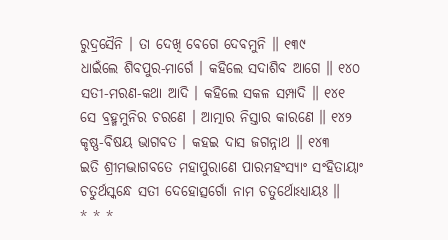ରୁଦ୍ରସୈନି । ତା ଦେଖି ବେଗେ ଦେବମୁନି ॥ ୧୩୯
ଧାଇଁଲେ ଶିବପୁର-ମାର୍ଗେ । କହିଲେ ସଦାଶିବ ଆଗେ ॥ ୧୪୦
ସତୀ-ମରଣ-କଥା ଆଦି । କହିଲେ ସକଳ ସମ୍ପାଦି ॥ ୧୪୧
ସେ ବ୍ରହ୍ମମୁନିର ଚରଣେ । ଆତ୍ମାର ନିସ୍ତାର କାରଣେ ॥ ୧୪୨
କୃଷ୍ଣ-ବିଷୟ ଭାଗବତ । କହଇ ଦାସ ଜଗନ୍ନାଥ ॥ ୧୪୩
ଇତି ଶ୍ରୀମଦ୍ଭାଗବତେ ମହାପୁରାଣେ ପାରମହଂସ୍ୟାଂ ସଂହିତାୟାଂ
ଚତୁର୍ଥସ୍କନ୍ଧେ ସତୀ ଦେହୋତ୍ସର୍ଗୋ ନାମ ଚତୁର୍ଥୋଽଧ୍ୟାୟଃ ॥
* * *